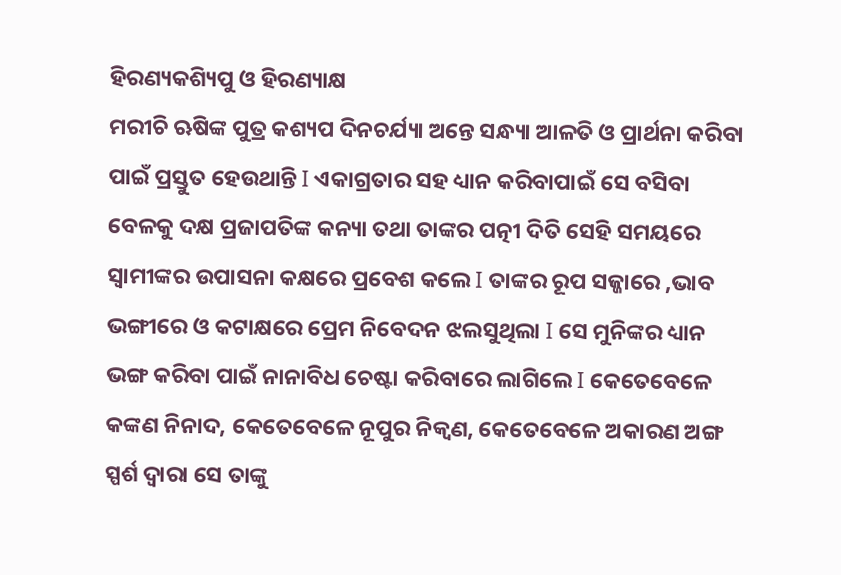ହିରଣ୍ୟକଶ୍ୟିପୁ ଓ ହିରଣ୍ୟାକ୍ଷ
ମରୀଚି ଋଷିଙ୍କ ପୁତ୍ର କଶ୍ୟପ ଦିନଚର୍ଯ୍ୟା ଅନ୍ତେ ସନ୍ଧ୍ୟା ଆଳତି ଓ ପ୍ରାର୍ଥନା କରିବା ପାଇଁ ପ୍ରସ୍ତୁତ ହେଉଥାନ୍ତି Ι ଏକାଗ୍ରତାର ସହ ଧ୍ୟାନ କରିବାପାଇଁ ସେ ବସିବା ବେଳକୁ ଦକ୍ଷ ପ୍ରଜାପତିଙ୍କ କନ୍ୟା ତଥା ତାଙ୍କର ପତ୍ନୀ ଦିତି ସେହି ସମୟରେ ସ୍ୱାମୀଙ୍କର ଉପାସନା କକ୍ଷରେ ପ୍ରବେଶ କଲେ Ι ତାଙ୍କର ରୂପ ସଜ୍ଜାରେ ,ଭାବ ଭଙ୍ଗୀରେ ଓ କଟାକ୍ଷରେ ପ୍ରେମ ନିବେଦନ ଝଲସୁଥିଲା Ι ସେ ମୁନିଙ୍କର ଧ୍ୟାନ ଭଙ୍ଗ କରିବା ପାଇଁ ନାନାବିଧ ଚେଷ୍ଟା କରିବାରେ ଲାଗିଲେ Ι କେତେବେଳେ କଙ୍କଣ ନିନାଦ, କେତେବେଳେ ନୂପୁର ନିକ୍ୱଣ, କେତେବେଳେ ଅକାରଣ ଅଙ୍ଗ ସ୍ପର୍ଶ ଦ୍ୱାରା ସେ ତାଙ୍କୁ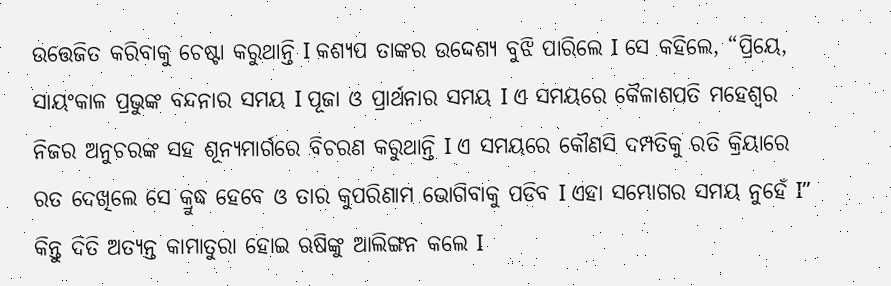ଉତ୍ତେଜିତ କରିବାକୁ ଚେଷ୍ଟା କରୁଥାନ୍ତି Ι କଶ୍ୟପ ତାଙ୍କର ଉଦ୍ଦେଶ୍ୟ ବୁଝି ପାରିଲେ Ι ସେ କହିଲେ, “ପ୍ରିୟେ, ସାୟଂକାଳ ପ୍ରଭୁଙ୍କ ବନ୍ଦନାର ସମୟ Ι ପୂଜା ଓ ପ୍ରାର୍ଥନାର ସମୟ Ι ଏ ସମୟରେ କୈଳାଶପତି ମହେଶ୍ୱର ନିଜର ଅନୁଚରଙ୍କ ସହ ଶୂନ୍ୟମାର୍ଗରେ ବିଚରଣ କରୁଥାନ୍ତି Ι ଏ ସମୟରେ କୌଣସି ଦମ୍ପତିକୁ ରତି କ୍ରିୟାରେ ରତ ଦେଖିଲେ ସେ କ୍ରୁଦ୍ଧ ହେବେ ଓ ତାର କୁପରିଣାମ ଭୋଗିବାକୁ ପଡିବ Ι ଏହା ସମ୍ଭୋଗର ସମୟ ନୁହେଁ Ι” କିନ୍ତୁ ଦିତି ଅତ୍ୟନ୍ତ କାମାତୁରା ହୋଇ ଋଷିଙ୍କୁ ଆଲିଙ୍ଗନ କଲେ Ι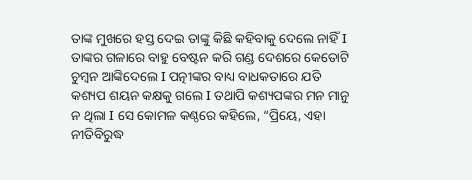ତାଙ୍କ ମୁଖରେ ହସ୍ତ ଦେଇ ତାଙ୍କୁ କିଛି କହିବାକୁ ଦେଲେ ନାହିଁ Ι ତାଙ୍କର ଗଳାରେ ବାହୁ ବେଷ୍ଟନ କରି ଗଣ୍ଡ ଦେଶରେ କେତୋଟି ଚୁମ୍ବନ ଆଙ୍କିଦେଲେ Ι ପତ୍ନୀଙ୍କର ବାଧ୍ୟ ବାଧକତାରେ ଯତି କଶ୍ୟପ ଶୟନ କକ୍ଷକୁ ଗଲେ Ι ତଥାପି କଶ୍ୟପଙ୍କର ମନ ମାନୁ ନ ଥିଲା Ι ସେ କୋମଳ କଣ୍ଠରେ କହିଲେ, “ପ୍ରିୟେ, ଏହା ନୀତିବିରୁଦ୍ଧ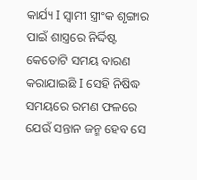କାର୍ଯ୍ୟ Ι ସ୍ୱାମୀ ସ୍ତ୍ରୀଂକ ଶୃଙ୍ଗାର ପାଇଁ ଶାସ୍ତ୍ରରେ ନିର୍ଦ୍ଦିଷ୍ଟ କେତୋଟି ସମୟ ବାରଣ କରାଯାଇଛି Ι ସେହି ନିଷିଦ୍ଧ ସମୟରେ ରମଣ ଫଳରେ ଯେଉଁ ସନ୍ତାନ ଜନ୍ମ ହେବ ସେ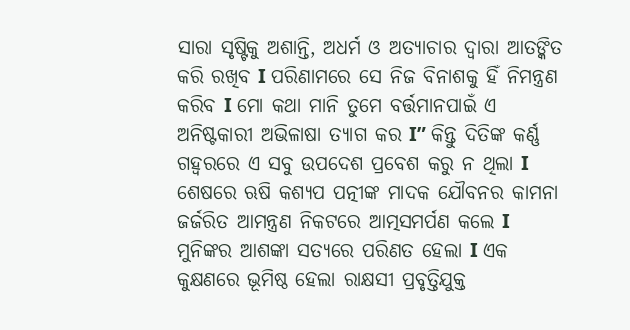ସାରା ସୃଷ୍ଟିକୁ ଅଶାନ୍ତି, ଅଧର୍ମ ଓ ଅତ୍ୟାଚାର ଦ୍ୱାରା ଆତଙ୍କିତ କରି ରଖିବ Ι ପରିଣାମରେ ସେ ନିଜ ବିନାଶକୁ ହିଁ ନିମନ୍ତ୍ରଣ କରିବ Ι ମୋ କଥା ମାନି ତୁମେ ବର୍ତ୍ତମାନପାଇଁ ଏ ଅନିଷ୍ଟକାରୀ ଅଭିଳାଷା ତ୍ୟାଗ କର Ι” କିନ୍ତୁ ଦିତିଙ୍କ କର୍ଣ୍ଣ ଗହ୍ୱରରେ ଏ ସବୁ ଉପଦେଶ ପ୍ରବେଶ କରୁ ନ ଥିଲା Ι ଶେଷରେ ଋଷି କଶ୍ୟପ ପତ୍ନୀଙ୍କ ମାଦକ ଯୌବନର କାମନା ଜର୍ଜରିତ ଆମନ୍ତ୍ରଣ ନିକଟରେ ଆତ୍ମସମର୍ପଣ କଲେ Ι
ମୁନିଙ୍କର ଆଶଙ୍କା ସତ୍ୟରେ ପରିଣତ ହେଲା Ι ଏକ କୁକ୍ଷଣରେ ଭୂମିଷ୍ଠ ହେଲା ରାକ୍ଷସୀ ପ୍ରବୃତ୍ତିଯୁକ୍ତ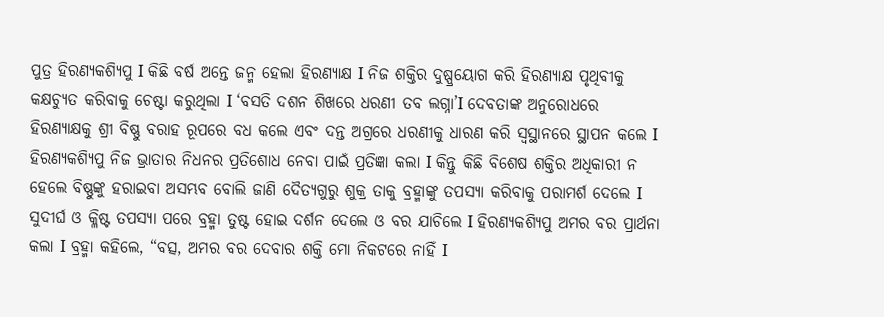ପୁତ୍ର ହିରଣ୍ୟକଶ୍ୟିପୁ Ι କିଛି ବର୍ଷ ଅନ୍ତେ ଜନ୍ମ ହେଲା ହିରଣ୍ୟାକ୍ଷ Ι ନିଜ ଶକ୍ତିର ଦୁଷ୍ପ୍ରୟୋଗ କରି ହିରଣ୍ୟାକ୍ଷ ପୃଥିବୀକୁ କକ୍ଷଚ୍ୟୁତ କରିବାକୁ ଚେଷ୍ଟା କରୁଥିଲା Ι ‘ବସତି ଦଶନ ଶିଖରେ ଧରଣୀ ତବ ଲଗ୍ନା’Ι ଦେବତାଙ୍କ ଅନୁରୋଧରେ ହିରଣ୍ୟାକ୍ଷକୁ ଶ୍ରୀ ବିଷ୍ଣୁ ବରାହ ରୂପରେ ବଧ କଲେ ଏବଂ ଦନ୍ତ ଅଗ୍ରରେ ଧରଣୀକୁ ଧାରଣ କରି ସ୍ୱସ୍ଥାନରେ ସ୍ଥାପନ କଲେ Ι
ହିରଣ୍ୟକଶ୍ୟିପୁ ନିଜ ଭ୍ରାତାର ନିଧନର ପ୍ରତିଶୋଧ ନେବା ପାଇଁ ପ୍ରତିଜ୍ଞା କଲା Ι କିନ୍ତୁ କିଛି ବିଶେଷ ଶକ୍ତିର ଅଧିକାରୀ ନ ହେଲେ ବିଷ୍ଣୁଙ୍କୁ ହରାଇବା ଅସମ୍ଭବ ବୋଲି ଜାଣି ଦୈତ୍ୟଗୁରୁ ଶୁକ୍ର ତାକୁ ବ୍ରହ୍ମାଙ୍କୁ ତପସ୍ୟା କରିବାକୁ ପରାମର୍ଶ ଦେଲେ Ι
ସୁଦୀର୍ଘ ଓ କ୍ଳିଷ୍ଟ ତପସ୍ୟା ପରେ ବ୍ରହ୍ମା ତୁଷ୍ଟ ହୋଇ ଦର୍ଶନ ଦେଲେ ଓ ବର ଯାଚିଲେ Ι ହିରଣ୍ୟକଶ୍ୟିପୁ ଅମର ବର ପ୍ରାର୍ଥନା କଲା Ι ବ୍ରହ୍ମା କହିଲେ, “ବତ୍ସ, ଅମର ବର ଦେବାର ଶକ୍ତି ମୋ ନିକଟରେ ନାହିଁ Ι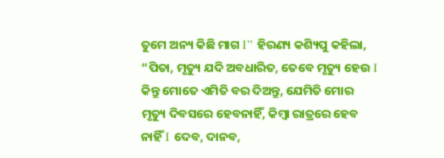ତୁମେ ଅନ୍ୟ କିଛି ମାଗ Ι” ହିରଣ୍ୟ କଶ୍ୟିପୁ କହିଲା, “ପିତା, ମୃତ୍ୟୁ ଯଦି ଅବଧାରିତ, ତେବେ ମୃତ୍ୟୁ ହେଉ Ι କିନ୍ତୁ ମୋତେ ଏମିତି ବର ଦିଅନ୍ତୁ, ଯେମିତି ମୋର ମୃତ୍ୟୁ ଦିବସରେ ହେବନାହିଁ, କିମ୍ବା ରାତ୍ରରେ ହେବ ନାହିଁ Ι ଦେବ, ଦାନବ,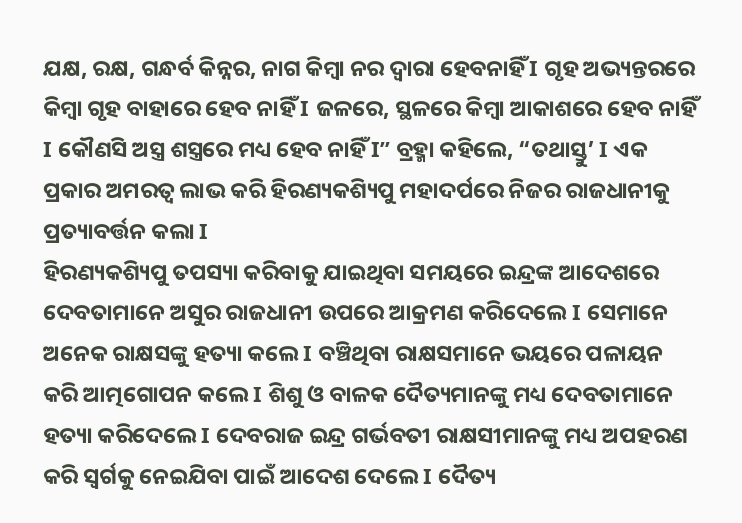ଯକ୍ଷ, ରକ୍ଷ, ଗନ୍ଧର୍ବ କିନ୍ନର, ନାଗ କିମ୍ବା ନର ଦ୍ଵାରା ହେବନାହିଁ Ι ଗୃହ ଅଭ୍ୟନ୍ତରରେ କିମ୍ବା ଗୃହ ବାହାରେ ହେବ ନାହିଁ Ι ଜଳରେ, ସ୍ଥଳରେ କିମ୍ବା ଆକାଶରେ ହେବ ନାହିଁ Ι କୌଣସି ଅସ୍ତ୍ର ଶସ୍ତ୍ରରେ ମଧ୍ୟ ହେବ ନାହିଁ Ι” ବ୍ରହ୍ମା କହିଲେ, “ତଥାସ୍ତୁ’ Ι ଏକ ପ୍ରକାର ଅମରତ୍ୱ ଲାଭ କରି ହିରଣ୍ୟକଶ୍ୟିପୁ ମହାଦର୍ପରେ ନିଜର ରାଜଧାନୀକୁ ପ୍ରତ୍ୟାବର୍ତ୍ତନ କଲା Ι
ହିରଣ୍ୟକଶ୍ୟିପୁ ତପସ୍ୟା କରିବାକୁ ଯାଇଥିବା ସମୟରେ ଇନ୍ଦ୍ରଙ୍କ ଆଦେଶରେ ଦେବତାମାନେ ଅସୁର ରାଜଧାନୀ ଉପରେ ଆକ୍ରମଣ କରିଦେଲେ Ι ସେମାନେ ଅନେକ ରାକ୍ଷସଙ୍କୁ ହତ୍ୟା କଲେ Ι ବଞ୍ଚିଥିବା ରାକ୍ଷସମାନେ ଭୟରେ ପଳାୟନ କରି ଆତ୍ମଗୋପନ କଲେ Ι ଶିଶୁ ଓ ବାଳକ ଦୈତ୍ୟମାନଙ୍କୁ ମଧ୍ୟ ଦେବତାମାନେ ହତ୍ୟା କରିଦେଲେ Ι ଦେବରାଜ ଇନ୍ଦ୍ର ଗର୍ଭବତୀ ରାକ୍ଷସୀମାନଙ୍କୁ ମଧ୍ୟ ଅପହରଣ କରି ସ୍ୱର୍ଗକୁ ନେଇଯିବା ପାଇଁ ଆଦେଶ ଦେଲେ Ι ଦୈତ୍ୟ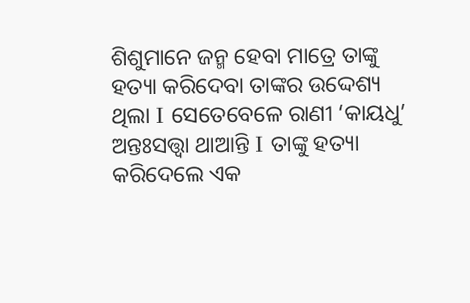ଶିଶୁମାନେ ଜନ୍ମ ହେବା ମାତ୍ରେ ତାଙ୍କୁ ହତ୍ୟା କରିଦେବା ତାଙ୍କର ଉଦ୍ଦେଶ୍ୟ ଥିଲା Ι ସେତେବେଳେ ରାଣୀ ‘କାୟଧୁ’ ଅନ୍ତଃସତ୍ତ୍ୱା ଥାଆନ୍ତି Ι ତାଙ୍କୁ ହତ୍ୟା କରିଦେଲେ ଏକ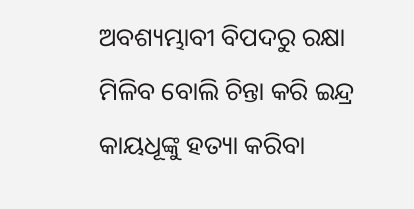ଅବଶ୍ୟମ୍ଭାବୀ ବିପଦରୁ ରକ୍ଷା ମିଳିବ ବୋଲି ଚିନ୍ତା କରି ଇନ୍ଦ୍ର କାୟଧୂଙ୍କୁ ହତ୍ୟା କରିବା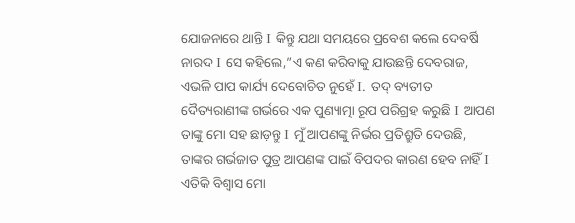ଯୋଜନାରେ ଥାନ୍ତି Ι କିନ୍ତୁ ଯଥା ସମୟରେ ପ୍ରବେଶ କଲେ ଦେବର୍ଷି ନାରଦ Ι ସେ କହିଲେ,”ଏ କଣ କରିବାକୁ ଯାଉଛନ୍ତି ଦେବରାଜ, ଏଭଳି ପାପ କାର୍ଯ୍ୟ ଦେବୋଚିତ ନୁହେଁ Ι. ତଦ୍ ବ୍ୟତୀତ ଦୈତ୍ୟରାଣୀଙ୍କ ଗର୍ଭରେ ଏକ ପୁଣ୍ୟାତ୍ମା ରୂପ ପରିଗ୍ରହ କରୁଛି Ι ଆପଣ ତାଙ୍କୁ ମୋ ସହ ଛାଡ଼ନ୍ତୁ Ι ମୁଁ ଆପଣଙ୍କୁ ନିର୍ଭର ପ୍ରତିଶ୍ରୁତି ଦେଉଛି, ତାଙ୍କର ଗର୍ଭଜାତ ପୁତ୍ର ଆପଣଙ୍କ ପାଇଁ ବିପଦର କାରଣ ହେବ ନାହିଁ Ι ଏତିକି ବିଶ୍ୱାସ ମୋ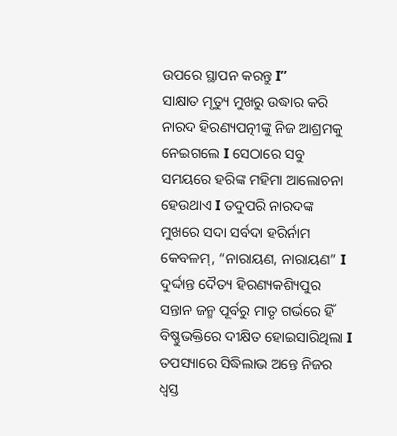ଉପରେ ସ୍ଥାପନ କରନ୍ତୁ Ι”
ସାକ୍ଷାତ ମୃତ୍ୟୁ ମୁଖରୁ ଉଦ୍ଧାର କରି ନାରଦ ହିରଣ୍ୟପତ୍ନୀଙ୍କୁ ନିଜ ଆଶ୍ରମକୁ ନେଇଗଲେ Ι ସେଠାରେ ସବୁ ସମୟରେ ହରିଙ୍କ ମହିମା ଆଲୋଚନା ହେଉଥାଏ Ι ତଦୁପରି ନାରଦଙ୍କ ମୁଖରେ ସଦା ସର୍ବଦା ହରିର୍ନାମ କେବଳମ୍, “ନାରାୟଣ, ନାରାୟଣ” Ι ଦୁର୍ଦ୍ଦାନ୍ତ ଦୈତ୍ୟ ହିରଣ୍ୟକଶ୍ୟିପୁର ସନ୍ତାନ ଜନ୍ମ ପୂର୍ବରୁ ମାତୃ ଗର୍ଭରେ ହିଁ ବିଷ୍ଣୁଭକ୍ତିରେ ଦୀକ୍ଷିତ ହୋଇସାରିଥିଲା Ι
ତପସ୍ୟାରେ ସିଦ୍ଧିଲାଭ ଅନ୍ତେ ନିଜର ଧ୍ୱସ୍ତ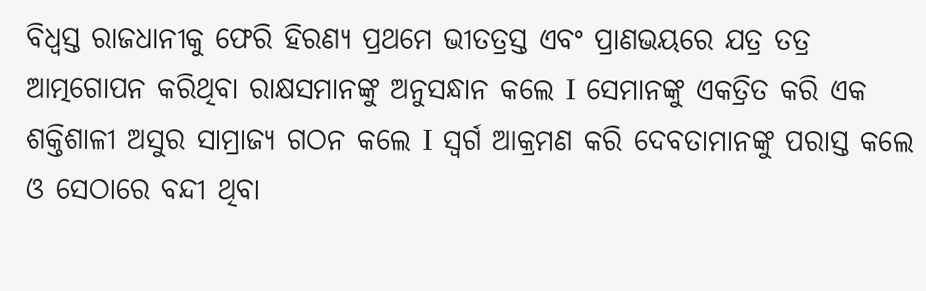ବିଧ୍ୱସ୍ତ ରାଜଧାନୀକୁ ଫେରି ହିରଣ୍ୟ ପ୍ରଥମେ ଭୀତତ୍ରସ୍ତ ଏବଂ ପ୍ରାଣଭୟରେ ଯତ୍ର ତତ୍ର ଆତ୍ମଗୋପନ କରିଥିବା ରାକ୍ଷସମାନଙ୍କୁ ଅନୁସନ୍ଧାନ କଲେ Ι ସେମାନଙ୍କୁ ଏକତ୍ରିତ କରି ଏକ ଶକ୍ତିଶାଳୀ ଅସୁର ସାମ୍ରାଜ୍ୟ ଗଠନ କଲେ Ι ସ୍ୱର୍ଗ ଆକ୍ରମଣ କରି ଦେବତାମାନଙ୍କୁ ପରାସ୍ତ କଲେ ଓ ସେଠାରେ ବନ୍ଦୀ ଥିବା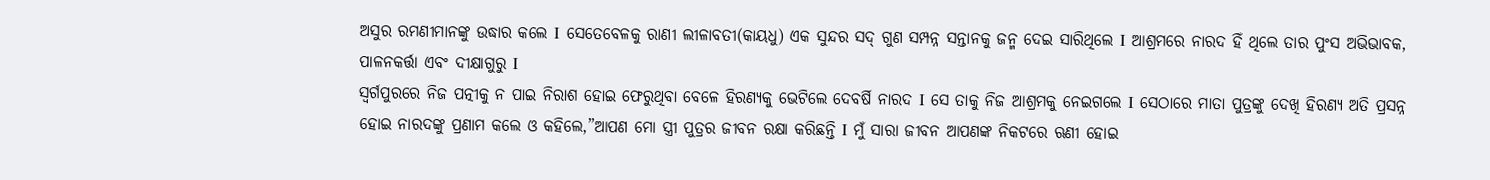ଅସୁର ରମଣୀମାନଙ୍କୁ ଉଦ୍ଧାର କଲେ Ι ସେତେବେଳକୁ ରାଣୀ ଲୀଳାବତୀ(କାୟଧୁ) ଏକ ସୁନ୍ଦର ସଦ୍ ଗୁଣ ସମ୍ପନ୍ନ ସନ୍ତାନକୁ ଜନ୍ମ ଦେଇ ସାରିଥିଲେ Ι ଆଶ୍ରମରେ ନାରଦ ହିଁ ଥିଲେ ତାର ପୁଂସ ଅଭିଭାବକ, ପାଳନକର୍ତ୍ତା ଏବଂ ଦୀକ୍ଷାଗୁରୁ Ι
ସ୍ଵର୍ଗପୁରରେ ନିଜ ପତ୍ନୀକୁ ନ ପାଇ ନିରାଶ ହୋଇ ଫେରୁଥିବା ବେଳେ ହିରଣ୍ୟକୁ ଭେଟିଲେ ଦେବର୍ଷି ନାରଦ Ι ସେ ତାକୁ ନିଜ ଆଶ୍ରମକୁ ନେଇଗଲେ Ι ସେଠାରେ ମାତା ପୁତ୍ରଙ୍କୁ ଦେଖି ହିରଣ୍ୟ ଅତି ପ୍ରସନ୍ନ ହୋଇ ନାରଦଙ୍କୁ ପ୍ରଣାମ କଲେ ଓ କହିଲେ,”ଆପଣ ମୋ ସ୍ତ୍ରୀ ପୁତ୍ରର ଜୀବନ ରକ୍ଷା କରିଛନ୍ତି Ι ମୁଁ ସାରା ଜୀବନ ଆପଣଙ୍କ ନିକଟରେ ଋଣୀ ହୋଇ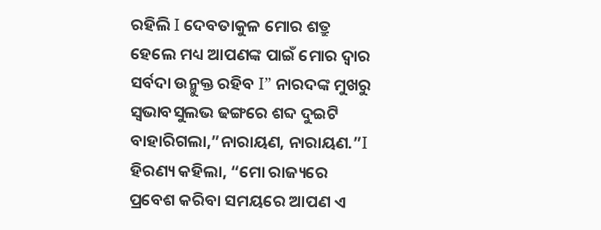ରହିଲି Ι ଦେବତାକୁଳ ମୋର ଶତ୍ରୁ ହେଲେ ମଧ୍ୟ ଆପଣଙ୍କ ପାଇଁ ମୋର ଦ୍ୱାର ସର୍ବଦା ଉନ୍ମୁକ୍ତ ରହିବ Ι” ନାରଦଙ୍କ ମୁଖରୁ ସ୍ୱଭାବସୁଲଭ ଢଙ୍ଗରେ ଶବ୍ଦ ଦୁଇଟି ବାହାରିଗଲା,”ନାରାୟଣ, ନାରାୟଣ.”Ι ହିରଣ୍ୟ କହିଲା, “ମୋ ରାଜ୍ୟରେ ପ୍ରବେଶ କରିବା ସମୟରେ ଆପଣ ଏ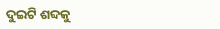ଦୁଇଟି ଶବ୍ଦକୁ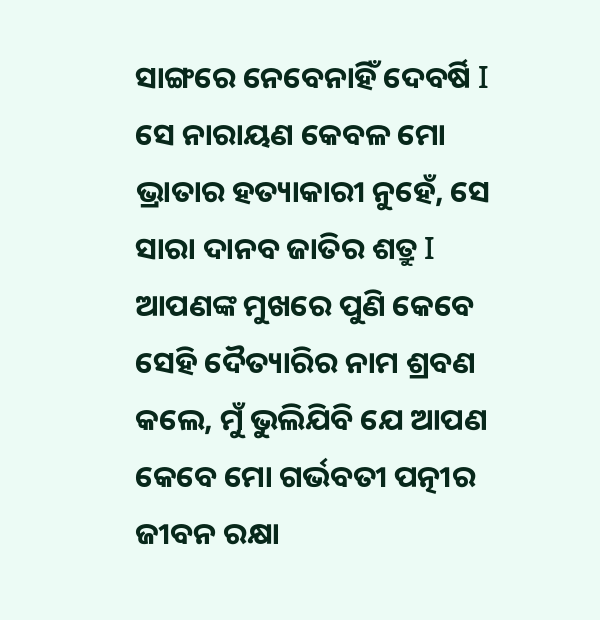ସାଙ୍ଗରେ ନେବେନାହିଁ ଦେବର୍ଷି Ι ସେ ନାରାୟଣ କେବଳ ମୋ ଭ୍ରାତାର ହତ୍ୟାକାରୀ ନୁହେଁ, ସେ ସାରା ଦାନବ ଜାତିର ଶତ୍ରୁ Ι ଆପଣଙ୍କ ମୁଖରେ ପୁଣି କେବେ ସେହି ଦୈତ୍ୟାରିର ନାମ ଶ୍ରବଣ କଲେ, ମୁଁ ଭୁଲିଯିବି ଯେ ଆପଣ କେବେ ମୋ ଗର୍ଭବତୀ ପତ୍ନୀର ଜୀବନ ରକ୍ଷା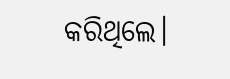କରିଥିଲେ।